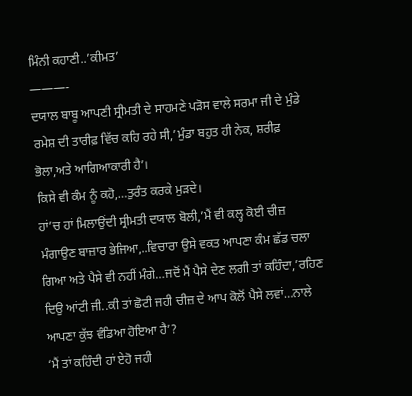ਮਿੰਨੀ ਕਹਾਣੀ..’ਕੀਮਤ’
———-
ਦਯਾਲ ਬਾਬੂ ਆਪਣੀ ਸ੍ਰੀਮਤੀ ਦੇ ਸਾਹਮਣੇ ਪੜੋਸ ਵਾਲੇ ਸਰਮਾ ਜੀ ਦੇ ਮੁੰਡੇ ਰਮੇਸ਼ ਦੀ ਤਾਰੀਫ਼ ਵਿੱਚ ਕਹਿ ਰਹੇ ਸੀ,’ਮੁੰਡਾ ਬਹੁਤ ਹੀ ਨੇਕ, ਸ਼ਰੀਫ਼ ਭੋਲਾ,ਅਤੇ ਆਗਿਆਕਾਰੀ ਹੈ’।
ਕਿਸੇ ਵੀ ਕੰਮ ਨੂੰ ਕਹੋ,…ਤੁਰੰਤ ਕਰਕੇ ਮੁੜਦੇ।
ਹਾਂ’ਚ ਹਾਂ ਮਿਲਾਉਂਦੀ ਸ੍ਰੀਮਤੀ ਦਯਾਲ ਬੋਲੀ,’ਮੈਂ ਵੀ ਕਲ੍ਹ ਕੋਈ ਚੀਜ਼ ਮੰਗਾਉਣ ਬਾਜ਼ਾਰ ਭੇਜਿਆ,..ਵਿਚਾਰਾ ਉਸੇ ਵਕਤ ਆਪਣਾ ਕੰਮ ਛੱਡ ਚਲਾ ਗਿਆ ਅਤੇ ਪੈਸੇ ਵੀ ਨਹੀਂ ਮੰਗੇ…ਜਦੋਂ ਮੈਂ ਪੈਸੇ ਦੇਣ ਲਗੀ ਤਾਂ ਕਹਿੰਦਾ,’ਰਹਿਣ ਦਿਉ ਆਂਟੀ ਜੀ..ਕੀ ਤਾਂ ਛੋਟੀ ਜਹੀ ਚੀਜ਼ ਦੇ ਆਪ ਕੋਲੋਂ ਪੈਸੇ ਲਵਾਂ…ਨਾਲੇ ਆਪਣਾ ਕੁੱਝ ਵੰਡਿਆ ਹੋਇਆ ਹੈ’?
‘ਮੈਂ ਤਾਂ ਕਹਿੰਦੀ ਹਾਂ ਏਹੋ ਜਹੀ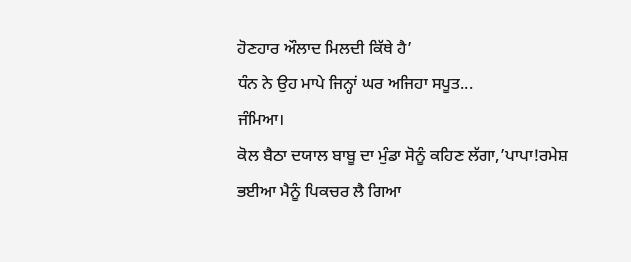ਹੋਣਹਾਰ ਔਲਾਦ ਮਿਲਦੀ ਕਿੱਥੇ ਹੈ’
ਧੰਨ ਨੇ ਉਹ ਮਾਪੇ ਜਿਨ੍ਹਾਂ ਘਰ ਅਜਿਹਾ ਸਪੂਤ...
ਜੰਮਿਆ।
ਕੋਲ ਬੈਠਾ ਦਯਾਲ ਬਾਬੂ ਦਾ ਮੁੰਡਾ ਸੋਨੂੰ ਕਹਿਣ ਲੱਗਾ,’ਪਾਪਾ!ਰਮੇਸ਼ ਭਈਆ ਮੈਨੂੰ ਪਿਕਚਰ ਲੈ ਗਿਆ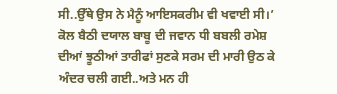ਸੀ..ਉੱਥੇ ਉਸ ਨੇ ਮੈਨੂੰ ਆਇਸਕਰੀਮ ਵੀ ਖਵਾਈ ਸੀ।’
ਕੋਲ ਬੈਠੀ ਦਯਾਲ ਬਾਬੂ ਦੀ ਜਵਾਨ ਧੀ ਬਬਲੀ ਰਮੇਸ਼ ਦੀਆਂ ਝੂਠੀਆਂ ਤਾਰੀਫਾਂ ਸੁਣਕੇ ਸਰਮ ਦੀ ਮਾਰੀ ਉਠ ਕੇ ਅੰਦਰ ਚਲੀ ਗਈ..ਅਤੇ ਮਨ ਹੀ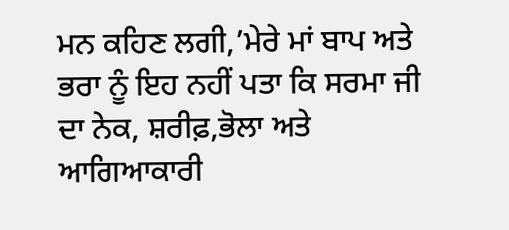ਮਨ ਕਹਿਣ ਲਗੀ,’ਮੇਰੇ ਮਾਂ ਬਾਪ ਅਤੇ ਭਰਾ ਨੂੰ ਇਹ ਨਹੀਂ ਪਤਾ ਕਿ ਸਰਮਾ ਜੀ ਦਾ ਨੇਕ, ਸ਼ਰੀਫ਼,ਭੋਲਾ ਅਤੇ ਆਗਿਆਕਾਰੀ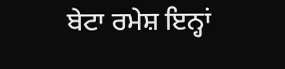ਬੇਟਾ ਰਮੇਸ਼ ਇਨ੍ਹਾਂ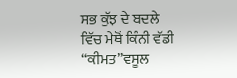ਸਭ ਕੁੱਝ ਦੇ ਬਦਲੇ ਵਿੱਚ ਮੇਥੋਂ ਕਿੰਨੀ ਵੱਡੀ “ਕੀਮਤ”ਵਸੂਲ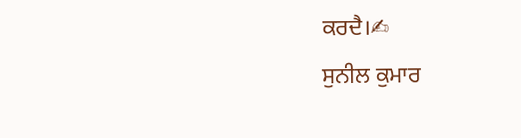ਕਰਦੈ।✍
ਸੁਨੀਲ ਕੁਮਾਰ